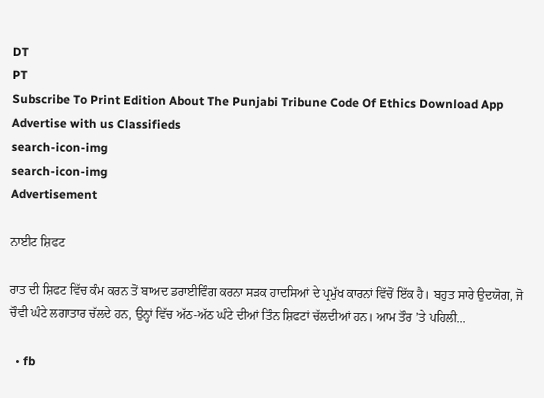DT
PT
Subscribe To Print Edition About The Punjabi Tribune Code Of Ethics Download App Advertise with us Classifieds
search-icon-img
search-icon-img
Advertisement

ਨਾਈਟ ਸ਼ਿਫਟ

ਰਾਤ ਦੀ ਸ਼ਿਫਟ ਵਿੱਚ ਕੰਮ ਕਰਨ ਤੋਂ ਬਾਅਦ ਡਰਾਈਵਿੰਗ ਕਰਨਾ ਸੜਕ ਹਾਦਸਿਆਂ ਦੇ ਪ੍ਰਮੁੱਖ ਕਾਰਨਾਂ ਵਿੱਚੋਂ ਇੱਕ ਹੈ। ਬਹੁਤ ਸਾਰੇ ਉਦਯੋਗ, ਜੋ ਚੌਵੀ ਘੰਟੇ ਲਗਾਤਾਰ ਚੱਲਦੇ ਹਨ, ਉਨ੍ਹਾਂ ਵਿੱਚ ਅੱਠ-ਅੱਠ ਘੰਟੇ ਦੀਆਂ ਤਿੰਨ ਸ਼ਿਫਟਾਂ ਚੱਲਦੀਆਂ ਹਨ। ਆਮ ਤੌਰ ’ਤੇ ਪਹਿਲੀ...

  • fb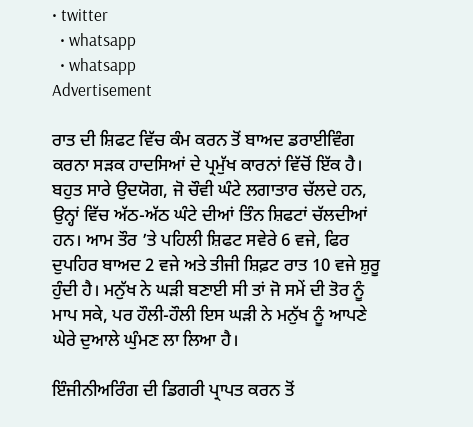• twitter
  • whatsapp
  • whatsapp
Advertisement

ਰਾਤ ਦੀ ਸ਼ਿਫਟ ਵਿੱਚ ਕੰਮ ਕਰਨ ਤੋਂ ਬਾਅਦ ਡਰਾਈਵਿੰਗ ਕਰਨਾ ਸੜਕ ਹਾਦਸਿਆਂ ਦੇ ਪ੍ਰਮੁੱਖ ਕਾਰਨਾਂ ਵਿੱਚੋਂ ਇੱਕ ਹੈ। ਬਹੁਤ ਸਾਰੇ ਉਦਯੋਗ, ਜੋ ਚੌਵੀ ਘੰਟੇ ਲਗਾਤਾਰ ਚੱਲਦੇ ਹਨ, ਉਨ੍ਹਾਂ ਵਿੱਚ ਅੱਠ-ਅੱਠ ਘੰਟੇ ਦੀਆਂ ਤਿੰਨ ਸ਼ਿਫਟਾਂ ਚੱਲਦੀਆਂ ਹਨ। ਆਮ ਤੌਰ ’ਤੇ ਪਹਿਲੀ ਸ਼ਿਫਟ ਸਵੇਰੇ 6 ਵਜੇ, ਫਿਰ ਦੁਪਹਿਰ ਬਾਅਦ 2 ਵਜੇ ਅਤੇ ਤੀਜੀ ਸ਼ਿਫ਼ਟ ਰਾਤ 10 ਵਜੇ ਸ਼ੁਰੂ ਹੁੰਦੀ ਹੈ। ਮਨੁੱਖ ਨੇ ਘੜੀ ਬਣਾਈ ਸੀ ਤਾਂ ਜੋ ਸਮੇਂ ਦੀ ਤੋਰ ਨੂੰ ਮਾਪ ਸਕੇ, ਪਰ ਹੌਲੀ-ਹੌਲੀ ਇਸ ਘੜੀ ਨੇ ਮਨੁੱਖ ਨੂੰ ਆਪਣੇ ਘੇਰੇ ਦੁਆਲੇ ਘੁੰਮਣ ਲਾ ਲਿਆ ਹੈ।

ਇੰਜੀਨੀਅਰਿੰਗ ਦੀ ਡਿਗਰੀ ਪ੍ਰਾਪਤ ਕਰਨ ਤੋਂ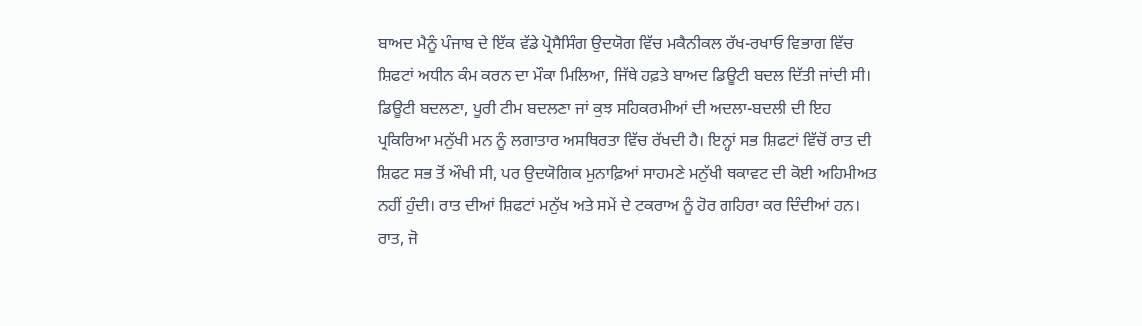ਬਾਅਦ ਮੈਨੂੰ ਪੰਜਾਬ ਦੇ ਇੱਕ ਵੱਡੇ ਪ੍ਰੋਸੈਸਿੰਗ ਉਦਯੋਗ ਵਿੱਚ ਮਕੈਨੀਕਲ ਰੱਖ-ਰਖਾਓ ਵਿਭਾਗ ਵਿੱਚ ਸ਼ਿਫਟਾਂ ਅਧੀਨ ਕੰਮ ਕਰਨ ਦਾ ਮੌਕਾ ਮਿਲਿਆ, ਜਿੱਥੇ ਹਫ਼ਤੇ ਬਾਅਦ ਡਿਊਟੀ ਬਦਲ ਦਿੱਤੀ ਜਾਂਦੀ ਸੀ। ਡਿਊਟੀ ਬਦਲਣਾ, ਪੂਰੀ ਟੀਮ ਬਦਲਣਾ ਜਾਂ ਕੁਝ ਸਹਿਕਰਮੀਆਂ ਦੀ ਅਦਲਾ-ਬਦਲੀ ਦੀ ਇਹ ਪ੍ਰਕਿਰਿਆ ਮਨੁੱਖੀ ਮਨ ਨੂੰ ਲਗਾਤਾਰ ਅਸਥਿਰਤਾ ਵਿੱਚ ਰੱਖਦੀ ਹੈ। ਇਨ੍ਹਾਂ ਸਭ ਸ਼ਿਫਟਾਂ ਵਿੱਚੋਂ ਰਾਤ ਦੀ ਸ਼ਿਫਟ ਸਭ ਤੋਂ ਔਖੀ ਸੀ, ਪਰ ਉਦਯੋਗਿਕ ਮੁਨਾਫ਼ਿਆਂ ਸਾਹਮਣੇ ਮਨੁੱਖੀ ਥਕਾਵਟ ਦੀ ਕੋਈ ਅਹਿਮੀਅਤ ਨਹੀਂ ਹੁੰਦੀ। ਰਾਤ ਦੀਆਂ ਸ਼ਿਫਟਾਂ ਮਨੁੱਖ ਅਤੇ ਸਮੇਂ ਦੇ ਟਕਰਾਅ ਨੂੰ ਹੋਰ ਗਹਿਰਾ ਕਰ ਦਿੰਦੀਆਂ ਹਨ। ਰਾਤ, ਜੋ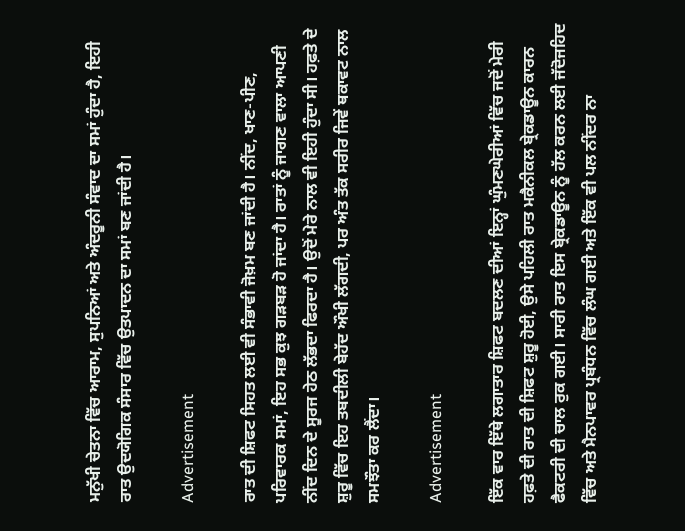ਮਨੁੱਖੀ ਚੇਤਨਾ ਵਿੱਚ ਆਰਾਮ, ਸੁਪਨਿਆਂ ਅਤੇ ਅੰਦਰੂਨੀ ਸੰਵਾਦ ਦਾ ਸਮਾਂ ਹੁੰਦਾ ਹੈ, ਇਹੀ ਰਾਤ ਉਦਯੋਗਿਕ ਸੰਸਾਰ ਵਿੱਚ ਉਤਪਾਦਨ ਦਾ ਸਮਾਂ ਬਣ ਜਾਂਦੀ ਹੈ।

Advertisement

ਰਾਤ ਦੀ ਸ਼ਿਫਟ ਸਿਹਤ ਲਈ ਵੀ ਸੰਭਾਵੀ ਜੋਖ਼ਮ ਬਣ ਜਾਂਦੀ ਹੈ। ਨੀਂਦ, ਖਾਣ-ਪੀਣ, ਪਰਿਵਾਰਕ ਸਮਾਂ, ਇਹ ਸਭ ਕੁਝ ਗੜਬੜ ਹੋ ਜਾਂਦਾ ਹੈ। ਰਾਤਾਂ ਨੂੰ ਜਾਗਣ ਵਾਲਾ ਆਪਣੀ ਨੀਂਦ ਦਿਨ ਦੇ ਸੂਰਜ ਹੇਠ ਲੱਭਦਾ ਫਿਰਦਾ ਹੈ। ਉਦੋਂ ਮੇਰੇ ਨਾਲ ਵੀ ਇਹੀ ਹੁੰਦਾ ਸੀ। ਹਫ਼ਤੇ ਦੇ ਸ਼ੁਰੂ ਵਿੱਚ ਇਹ ਤਬਦੀਲੀ ਬੇਹੱਦ ਔਖੀ ਲੱਗਦੀ, ਪਰ ਅੰਤ ਤੱਕ ਸਰੀਰ ਜਿਵੇਂ ਥਕਾਵਟ ਨਾਲ ਸਮਝੌਤਾ ਕਰ ਲੈਂਦਾ।

Advertisement

ਇੱਕ ਵਾਰ ਇੱਥੇ ਲਗਾਤਾਰ ਸ਼ਿਫਟ ਬਦਲਣ ਦੀਆਂ ਇਨ੍ਹਾਂ ਘੁੰਮਣਘੇਰੀਆਂ ਵਿੱਚ ਜਦੋਂ ਮੇਰੀ ਹਫ਼ਤੇ ਦੀ ਰਾਤ ਦੀ ਸ਼ਿਫਟ ਸ਼ੁਰੂ ਹੋਈ, ਉਸੇ ਪਹਿਲੀ ਰਾਤ ਮਕੈਨੀਕਲ ਬ੍ਰੇਕਡਾਊਨ ਕਾਰਨ ਫੈਕਟਰੀ ਦੀ ਚਾਲ ਰੁਕ ਗਈ। ਸਾਰੀ ਰਾਤ ਇਸ ਬ੍ਰੇਕਡਾਊਨ ਨੂੰ ਹੱਲ ਕਰਨ ਲਈ ਜੱਦੋਜਹਿਦ ਵਿੱਚ ਅਤੇ ਮੈਨਪਾਵਰ ਪ੍ਰਬੰਧਨ ਵਿੱਚ ਲੰਘ ਗਈ ਅਤੇ ਇੱਕ ਵੀ ਪਲ ਨੀਂਦਰ ਨਾ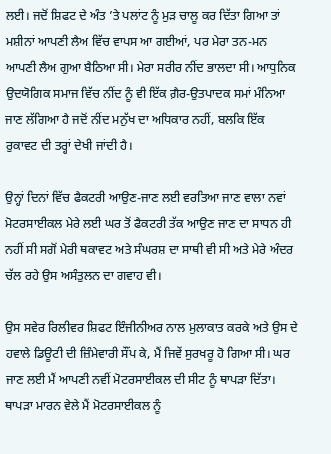ਲਈ। ਜਦੋਂ ਸ਼ਿਫਟ ਦੇ ਅੰਤ ’ਤੇ ਪਲਾਂਟ ਨੂੰ ਮੁੜ ਚਾਲੂ ਕਰ ਦਿੱਤਾ ਗਿਆ ਤਾਂ ਮਸ਼ੀਨਾਂ ਆਪਣੀ ਲੈਅ ਵਿੱਚ ਵਾਪਸ ਆ ਗਈਆਂ, ਪਰ ਮੇਰਾ ਤਨ-ਮਨ ਆਪਣੀ ਲੈਅ ਗੁਆ ਬੈਠਿਆ ਸੀ। ਮੇਰਾ ਸਰੀਰ ਨੀਂਦ ਭਾਲਦਾ ਸੀ। ਆਧੁਨਿਕ ਉਦਯੋਗਿਕ ਸਮਾਜ ਵਿੱਚ ਨੀਂਦ ਨੂੰ ਵੀ ਇੱਕ ਗ਼ੈਰ-ਉਤਪਾਦਕ ਸਮਾਂ ਮੰਨਿਆ ਜਾਣ ਲੱਗਿਆ ਹੈ ਜਦੋਂ ਨੀਂਦ ਮਨੁੱਖ ਦਾ ਅਧਿਕਾਰ ਨਹੀਂ, ਬਲਕਿ ਇੱਕ ਰੁਕਾਵਟ ਦੀ ਤਰ੍ਹਾਂ ਦੇਖੀ ਜਾਂਦੀ ਹੈ।

ਉਨ੍ਹਾਂ ਦਿਨਾਂ ਵਿੱਚ ਫੈਕਟਰੀ ਆਉਣ-ਜਾਣ ਲਈ ਵਰਤਿਆ ਜਾਣ ਵਾਲਾ ਨਵਾਂ ਮੋਟਰਸਾਈਕਲ ਮੇਰੇ ਲਈ ਘਰ ਤੋਂ ਫੈਕਟਰੀ ਤੱਕ ਆਉਣ ਜਾਣ ਦਾ ਸਾਧਨ ਹੀ ਨਹੀਂ ਸੀ ਸਗੋਂ ਮੇਰੀ ਥਕਾਵਟ ਅਤੇ ਸੰਘਰਸ਼ ਦਾ ਸਾਥੀ ਵੀ ਸੀ ਅਤੇ ਮੇਰੇ ਅੰਦਰ ਚੱਲ ਰਹੇ ਉਸ ਅਸੰਤੁਲਨ ਦਾ ਗਵਾਹ ਵੀ।

ਉਸ ਸਵੇਰ ਰਿਲੀਵਰ ਸ਼ਿਫਟ ਇੰਜੀਨੀਅਰ ਨਾਲ ਮੁਲਾਕਾਤ ਕਰਕੇ ਅਤੇ ਉਸ ਦੇ ਹਵਾਲੇ ਡਿਊਟੀ ਦੀ ਜ਼ਿੰਮੇਵਾਰੀ ਸੌਂਪ ਕੇ, ਮੈਂ ਜਿਵੇਂ ਸੁਰਖਰੂ ਹੋ ਗਿਆ ਸੀ। ਘਰ ਜਾਣ ਲਈ ਮੈਂ ਆਪਣੀ ਨਵੀਂ ਮੋਟਰਸਾਈਕਲ ਦੀ ਸੀਟ ਨੂੰ ਥਾਪੜਾ ਦਿੱਤਾ। ਥਾਪੜਾ ਮਾਰਨ ਵੇਲੇ ਮੈਂ ਮੋਟਰਸਾਈਕਲ ਨੂੰ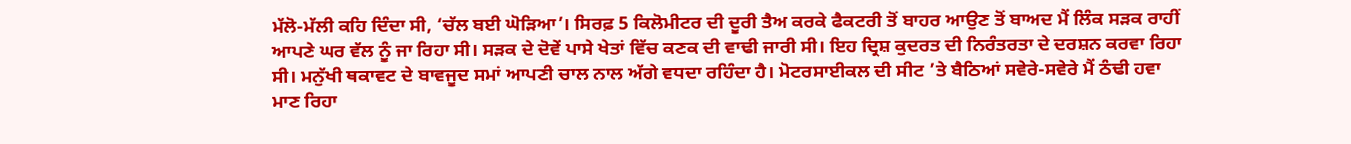ਮੱਲੋ-ਮੱਲੀ ਕਹਿ ਦਿੰਦਾ ਸੀ, ‘ਚੱਲ ਬਈ ਘੋੜਿਆ’। ਸਿਰਫ਼ 5 ਕਿਲੋਮੀਟਰ ਦੀ ਦੂਰੀ ਤੈਅ ਕਰਕੇ ਫੈਕਟਰੀ ਤੋਂ ਬਾਹਰ ਆਉਣ ਤੋਂ ਬਾਅਦ ਮੈਂ ਲਿੰਕ ਸੜਕ ਰਾਹੀਂ ਆਪਣੇ ਘਰ ਵੱਲ ਨੂੰ ਜਾ ਰਿਹਾ ਸੀ। ਸੜਕ ਦੇ ਦੋਵੇਂ ਪਾਸੇ ਖੇਤਾਂ ਵਿੱਚ ਕਣਕ ਦੀ ਵਾਢੀ ਜਾਰੀ ਸੀ। ਇਹ ਦ੍ਰਿਸ਼ ਕੁਦਰਤ ਦੀ ਨਿਰੰਤਰਤਾ ਦੇ ਦਰਸ਼ਨ ਕਰਵਾ ਰਿਹਾ ਸੀ। ਮਨੁੱਖੀ ਥਕਾਵਟ ਦੇ ਬਾਵਜੂਦ ਸਮਾਂ ਆਪਣੀ ਚਾਲ ਨਾਲ ਅੱਗੇ ਵਧਦਾ ਰਹਿੰਦਾ ਹੈ। ਮੋਟਰਸਾਈਕਲ ਦੀ ਸੀਟ ’ਤੇ ਬੈਠਿਆਂ ਸਵੇਰੇ-ਸਵੇਰੇ ਮੈਂ ਠੰਢੀ ਹਵਾ ਮਾਣ ਰਿਹਾ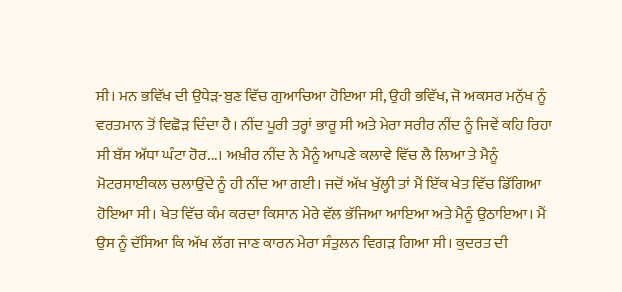ਸੀ। ਮਨ ਭਵਿੱਖ ਦੀ ਉਧੇੜ-ਬੁਣ ਵਿੱਚ ਗੁਆਚਿਆ ਹੋਇਆ ਸੀ, ਉਹੀ ਭਵਿੱਖ, ਜੋ ਅਕਸਰ ਮਨੁੱਖ ਨੂੰ ਵਰਤਮਾਨ ਤੋਂ ਵਿਛੋੜ ਦਿੰਦਾ ਹੈ। ਨੀਂਦ ਪੂਰੀ ਤਰ੍ਹਾਂ ਭਾਰੂ ਸੀ ਅਤੇ ਮੇਰਾ ਸਰੀਰ ਨੀਂਦ ਨੂੰ ਜਿਵੇਂ ਕਹਿ ਰਿਹਾ ਸੀ ਬੱਸ ਅੱਧਾ ਘੰਟਾ ਹੋਰ...। ਅਖ਼ੀਰ ਨੀਂਦ ਨੇ ਮੈਨੂੰ ਆਪਣੇ ਕਲਾਵੇ ਵਿੱਚ ਲੈ ਲਿਆ ਤੇ ਮੈਨੂੰ ਮੋਟਰਸਾਈਕਲ ਚਲਾਉਂਦੇ ਨੂੰ ਹੀ ਨੀਂਦ ਆ ਗਈ। ਜਦੋਂ ਅੱਖ ਖੁੱਲ੍ਹੀ ਤਾਂ ਮੈਂ ਇੱਕ ਖੇਤ ਵਿੱਚ ਡਿੱਗਿਆ ਹੋਇਆ ਸੀ। ਖੇਤ ਵਿੱਚ ਕੰਮ ਕਰਦਾ ਕਿਸਾਨ ਮੇਰੇ ਵੱਲ ਭੱਜਿਆ ਆਇਆ ਅਤੇ ਮੈਨੂੰ ਉਠਾਇਆ। ਮੈਂ ਉਸ ਨੂੰ ਦੱਸਿਆ ਕਿ ਅੱਖ ਲੱਗ ਜਾਣ ਕਾਰਨ ਮੇਰਾ ਸੰਤੁਲਨ ਵਿਗੜ ਗਿਆ ਸੀ। ਕੁਦਰਤ ਦੀ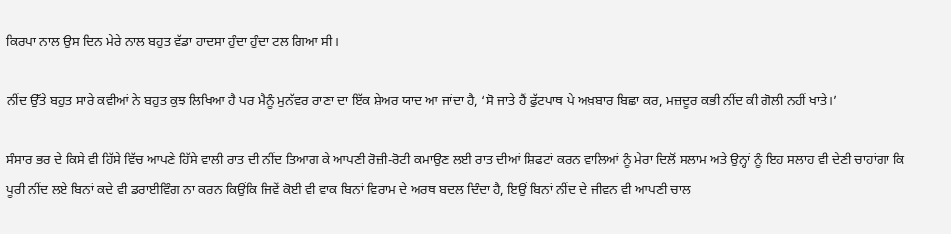ਕਿਰਪਾ ਨਾਲ ਉਸ ਦਿਨ ਮੇਰੇ ਨਾਲ ਬਹੁਤ ਵੱਡਾ ਹਾਦਸਾ ਹੁੰਦਾ ਹੁੰਦਾ ਟਲ ਗਿਆ ਸੀ।

ਨੀਂਦ ਉੱਤੇ ਬਹੁਤ ਸਾਰੇ ਕਵੀਆਂ ਨੇ ਬਹੁਤ ਕੁਝ ਲਿਖਿਆ ਹੈ ਪਰ ਮੈਨੂੰ ਮੁਨੱਵਰ ਰਾਣਾ ਦਾ ਇੱਕ ਸ਼ੇਅਰ ਯਾਦ ਆ ਜਾਂਦਾ ਹੈ, ‘ਸੋ ਜਾਤੇ ਹੈਂ ਫੁੱਟਪਾਥ ਪੇ ਅਖ਼ਬਾਰ ਬਿਛਾ ਕਰ, ਮਜ਼ਦੂਰ ਕਭੀ ਨੀਂਦ ਕੀ ਗੋਲੀ ਨਹੀਂ ਖਾਤੇ।’

ਸੰਸਾਰ ਭਰ ਦੇ ਕਿਸੇ ਵੀ ਹਿੱਸੇ ਵਿੱਚ ਆਪਣੇ ਹਿੱਸੇ ਵਾਲੀ ਰਾਤ ਦੀ ਨੀਂਦ ਤਿਆਗ ਕੇ ਆਪਣੀ ਰੋਜ਼ੀ-ਰੋਟੀ ਕਮਾਉਣ ਲਈ ਰਾਤ ਦੀਆਂ ਸ਼ਿਫਟਾਂ ਕਰਨ ਵਾਲਿਆਂ ਨੂੰ ਮੇਰਾ ਦਿਲੋਂ ਸਲਾਮ ਅਤੇ ਉਨ੍ਹਾਂ ਨੂੰ ਇਹ ਸਲਾਹ ਵੀ ਦੇਣੀ ਚਾਹਾਂਗਾ ਕਿ ਪੂਰੀ ਨੀਂਦ ਲਏ ਬਿਨਾਂ ਕਦੇ ਵੀ ਡਰਾਈਵਿੰਗ ਨਾ ਕਰਨ ਕਿਉਂਕਿ ਜਿਵੇਂ ਕੋਈ ਵੀ ਵਾਕ ਬਿਨਾਂ ਵਿਰਾਮ ਦੇ ਅਰਥ ਬਦਲ ਦਿੰਦਾ ਹੈ, ਇਉਂ ਬਿਨਾਂ ਨੀਂਦ ਦੇ ਜੀਵਨ ਵੀ ਆਪਣੀ ਚਾਲ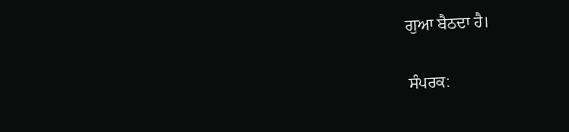ਗੁਆ ਬੈਠਦਾ ਹੈ।

ਸੰਪਰਕ: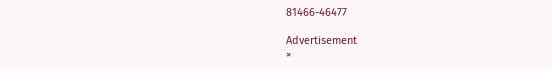81466-46477

Advertisement
×